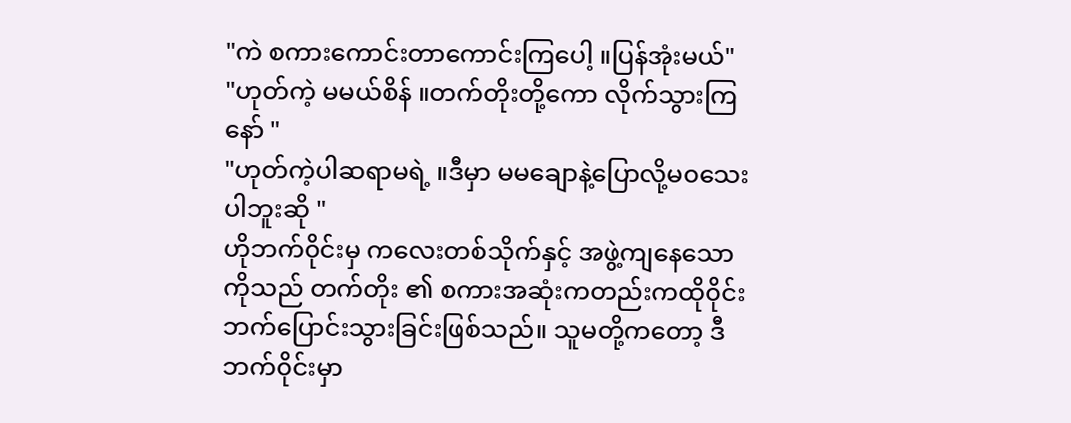"ကဲ စကားကောင်းတာကောင်းကြပေါ့ ။ပြန်အုံးမယ်"
"ဟုတ်ကဲ့ မမယ်စိန် ။တက်တိုးတို့ကော လိုက်သွားကြနော် "
"ဟုတ်ကဲ့ပါဆရာမရဲ့ ။ဒီမှာ မမချောနဲ့ပြောလို့မ၀သေးပါဘူးဆို "
ဟိုဘက်၀ိုင်းမှ ကလေးတစ်သိုက်နှင့် အဖွဲ့ကျနေသောကိုသည် တက်တိုး ၏ စကားအဆုံးကတည်းကထို၀ိုင်းဘက်ပြောင်းသွားခြင်းဖြစ်သည်။ သူမတို့ကတော့ ဒီဘက်၀ိုင်းမှာ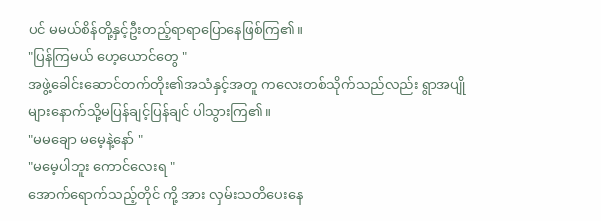ပင် မမယ်စိန်တို့နှင့်ဦးတည့်ရာရာပြောနေဖြစ်ကြ၏။
"ပြန်ကြမယ် ဟေ့ယောင်တွေ "
အဖွဲ့ခေါင်းဆောင်တက်တိုး၏အသံနှင့်အတူ ကလေးတစ်သိုက်သည်လည်း ရွာအပျိုများနောက်သို့မပြန်ချင့်ပြန်ချင် ပါသွားကြ၏။
"မမချော မမေ့နဲ့နော် "
"မမေ့ပါဘူး ကောင်လေးရ "
အောက်ရောက်သည့်တိုင် ကို့ အား လှမ်းသတိပေးနေ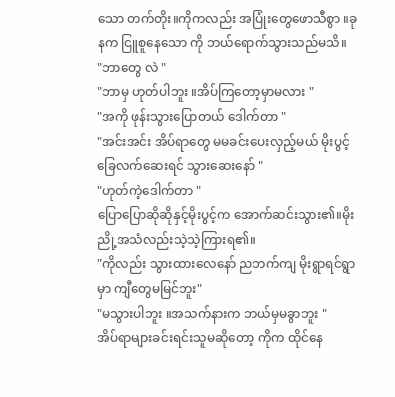သော တက်တိုး။ကိုကလည်း အပြုံးတွေဖောသီစွာ ။ခုနက ငြူစူနေသော ကို ဘယ်ရောက်သွားသည်မသိ။
"ဘာတွေ လဲ "
"ဘာမှ ဟုတ်ပါဘူး ။အိပ်ကြတော့မှာမလား "
"အကို ဖုန်းသွားပြောတယ် ဒေါက်တာ "
"အင်းအင်း အိပ်ရာတွေ မမခင်းပေးလှည့်မယ် မိုးပွင့်ခြေလက်ဆေးရင် သွားဆေးနော် "
"ဟုတ်ကဲ့ဒေါက်တာ "
ပြောပြောဆိုဆိုနှင့်မိုးပွင့်က အောက်ဆင်းသွား၏။မိုးညို့အသံလည်းသဲ့သဲ့ကြားရ၏။
"ကိုလည်း သွားထားလေနော် ညဘက်ကျ မိုးရွာရင်ရွာမှာ ကျီတွေမမြင်ဘူး"
"မသွားပါဘူး ။အသက်နားက ဘယ်မှမခွာဘူး "
အိပ်ရာများခင်းရင်းသူမဆိုတော့ ကိုက ထိုင်နေ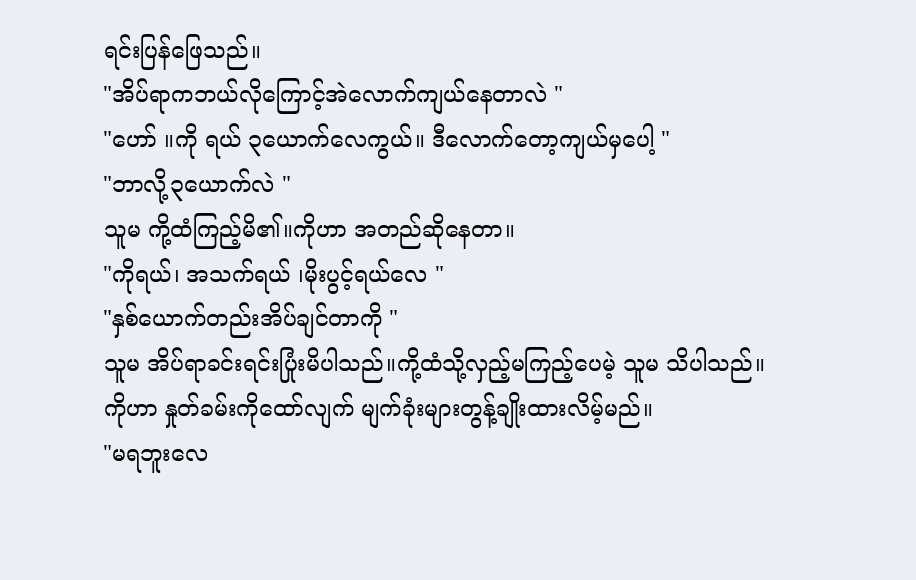ရင်းပြန်ဖြေသည်။
"အိပ်ရာကဘယ်လိုကြောင့်အဲလောက်ကျယ်နေတာလဲ "
"ဟော် ။ကို ရယ် ၃ယောက်လေကွယ်။ ဒီလောက်တော့ကျယ်မှပေါ့ "
"ဘာလို့၃ယောက်လဲ "
သူမ ကို့ထံကြည့်မိ၏။ကိုဟာ အတည်ဆိုနေတာ။
"ကိုရယ်၊ အသက်ရယ် ၊မိုးပွင့်ရယ်လေ "
"နှစ်ယောက်တည်းအိပ်ချင်တာကို "
သူမ အိပ်ရာခင်းရင်းပြုံးမိပါသည်။ကို့ထံသို့လှည့်မကြည့်ပေမဲ့ သူမ သိပါသည်။ကိုဟာ နှုတ်ခမ်းကိုထော်လျက် မျက်ခုံးများတွန့်ချိုးထားလိမ့်မည်။
"မရဘူးလေ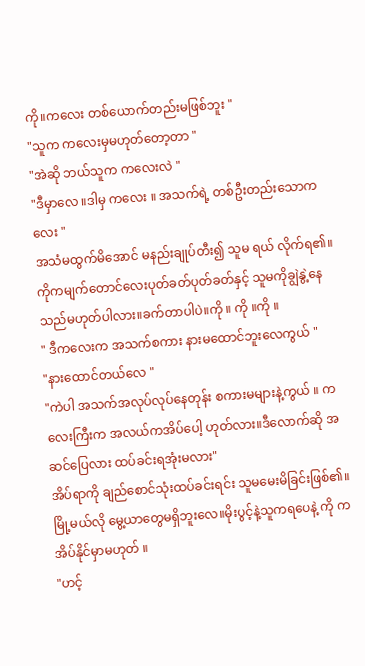ကို။ကလေး တစ်ယောက်တည်းမဖြစ်ဘူး "
"သူက ကလေးမှမဟုတ်တော့တာ "
"အဲဆို ဘယ်သူက ကလေးလဲ "
"ဒီမှာလေ ။ဒါမှ ကလေး ။ အသက်ရဲ့ တစ်ဦးတည်းသောကလေး "
အသံမထွက်မိအောင် မနည်းချုပ်တီး၍ သူမ ရယ် လိုက်ရ၏။ကိုကမျက်တောင်လေးပုတ်ခတ်ပုတ်ခတ်နှင့် သူမကိုချွဲနွဲ့နေသည်မဟုတ်ပါလား။ခက်တာပါပဲ။ကို ။ ကို ။ကို ။
" ဒီကလေးက အသက်စကား နားမထောင်ဘူးလေကွယ် "
"နားထောင်တယ်လေ "
"ကဲပါ အသက်အလုပ်လုပ်နေတုန်း စကားမများနဲ့ကွယ် ။ ကလေးကြီးက အလယ်ကအိပ်ပေါ့ ဟုတ်လား။ဒီလောက်ဆို အဆင်ပြေလား ထပ်ခင်းရအုံးမလား"
အိပ်ရာကို ချည်စောင်သုံးထပ်ခင်းရင်း သူမမေးမိခြင်းဖြစ်၏။မြို့မယ်လို မွေ့ယာတွေမရှိဘူးလေ။မိုးပွင့်နဲ့သူကရပေနဲ့ ကို က အိပ်နိုင်မှာမဟုတ် ။
"ဟင့်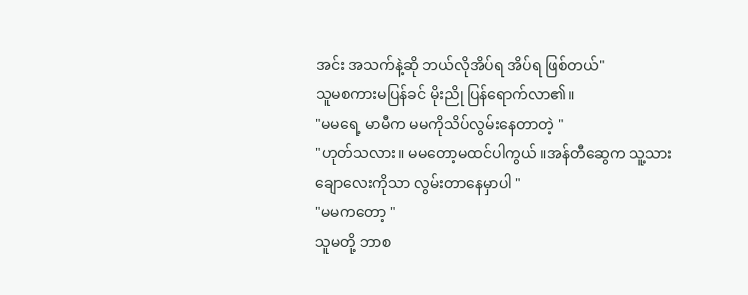အင်း အသက်နဲ့ဆို ဘယ်လိုအိပ်ရ အိပ်ရ ဖြစ်တယ်"
သူမစကားမပြန်ခင် မိုးညို ပြန်ရောက်လာ၏။
"မမရေ့ မာမီက မမကိုသိပ်လွမ်းနေတာတဲ့ "
"ဟုတ်သလား။ မမတော့မထင်ပါကွယ် ။အန်တီဆွေက သူ့သားချောလေးကိုသာ လွမ်းတာနေမှာပါ "
"မမကတော့ "
သူမတို့ ဘာစ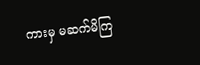ကားမှ မဆက်မိကြ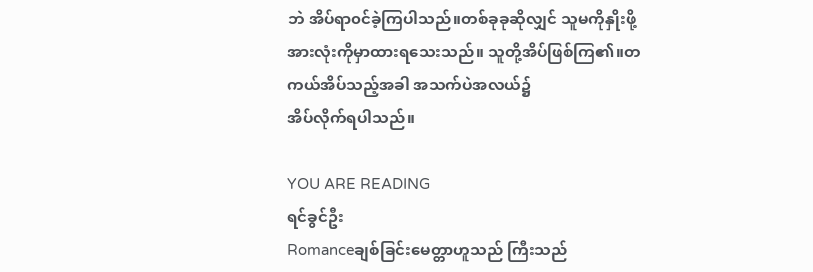ဘဲ အိပ်ရာ၀င်ခဲ့ကြပါသည်။တစ်ခုခုဆိုလျှင် သူမကိုနှိုးဖို့ အားလုံးကိုမှာထားရသေးသည်။ သူတို့အိပ်ဖြစ်ကြ၏။တကယ်အိပ်သည့်အခါ အသက်ပဲအလယ်၌
အိပ်လိုက်ရပါသည်။

YOU ARE READING
ရင်ခွင်ဦး
Romanceချစ်ခြင်းမေတ္တာဟူသည် ကြီးသည်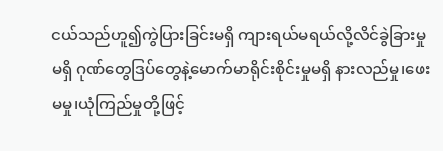ငယ်သည်ဟူ၍ကွဲပြားခြင်းမရှိ ကျားရယ်မရယ်လို့လိင်ခွဲခြားမှုမရှိ ဂုဏ်တွေဒြပ်တွေနဲ့မောက်မာရိုင်းစိုင်းမှုမရှိ နားလည်မှု၊ဖေးမမှု၊ယုံကြည်မှုတို့ဖြင့်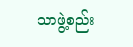သာဖွဲ့စည်း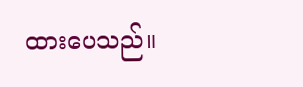ထားပေသည်။